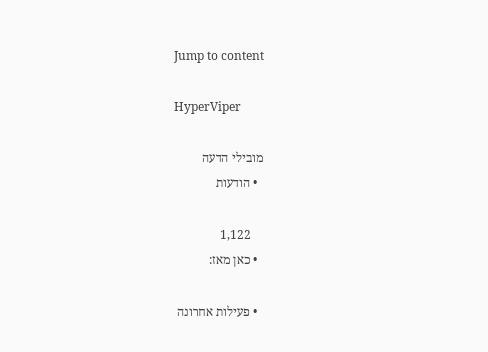Jump to content

HyperViper

מובילי הדעה
  • הודעות

    1,122
  • כאן מאז:

  • פעילות אחרונה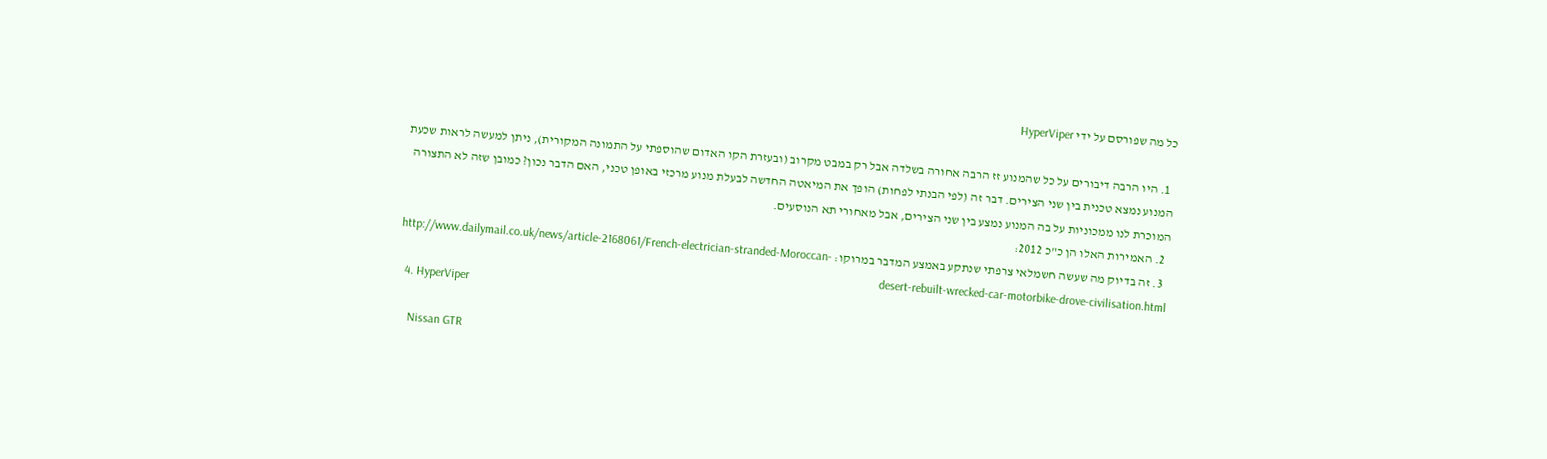כל מה שפורסם על ידי HyperViper

  1. היו הרבה דיבורים על כל שהמנוע זז הרבה אחורה בשלדה אבל רק במבט מקרוב (ובעזרת הקו האדום שהוספתי על התמונה המקורית), ניתן למעשה לראות שכעת המנוע נמצא טכנית בין שני הצירים. דבר זה (לפי הבנתי לפחות) הופך את המיאטה החדשה לבעלת מנוע מרכזי באופן טכני, האם הדבר נכון? כמובן שזה לא התצורה המוכרת לנו ממכוניות על בה המנוע נמצע בין שני הצירים, אבל מאחורי תא הנוסעים.
  2. האמירות האלו הן כ"כ 2012:
  3. זה בדיוק מה שעשה חשמלאי צרפתי שנתקע באמצע המדבר במרוקו: http://www.dailymail.co.uk/news/article-2168061/French-electrician-stranded-Moroccan-desert-rebuilt-wrecked-car-motorbike-drove-civilisation.html
  4. HyperViper

    Nissan GTR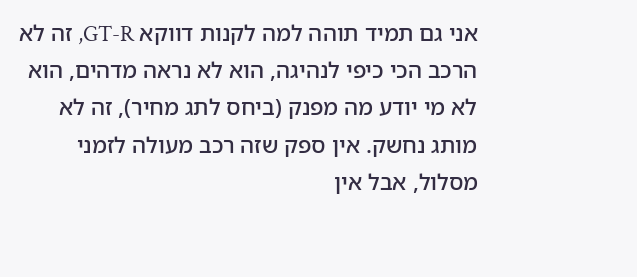אני גם תמיד תוהה למה לקנות דווקא GT-R, זה לא הרכב הכי כיפי לנהיגה, הוא לא נראה מדהים, הוא לא מי יודע מה מפנק (ביחס לתג מחיר), זה לא מותג נחשק. אין ספק שזה רכב מעולה לזמני מסלול, אבל אין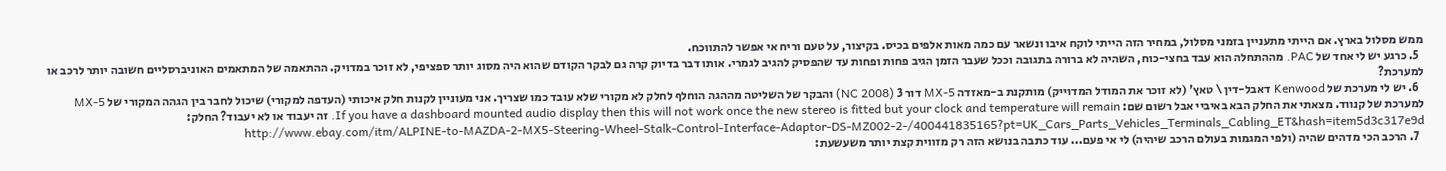ממש מסלול בארץ. אם הייתי מתעניין בזמני מסלול, במחיר הזה הייתי לוקח איבו ונשאר עם כמה מאות אלפים בכיס. בקיצור, על טעם וריח אי אפשר להתווכח.
  5. כרגע יש לי אחד של PAC. מההתחלה הוא עבד בחצי-כוח, השהיה לא ברורה בתגובה וככל שעבר הזמן הגיב פחות ופחות עד שהפסיק להגיב לגמרי. אותו דבר בדיוק קרה גם לבקר הקודם שהוא היה מסוג יותר ספציפי, לא זוכר במדויק. ההתאמה של המתאמים האוניברסליים חשובה יותר לרכב או למערכת?
  6. יש לי מערכת של Kenwood דאבל-דין \ טאץ' (לא זוכר את המודל המדוייק) מותקנת ב-מאזדה MX-5 דור 3 (NC 2008) והבקר של השליטה מההגה הוחלף לחלק לא מקורי שלא עובד כמו שצריך. אני מעוניין לקנות חלק איכותי (העדפה למקורי) שיכול לחבר בין הגהה המקורי של MX-5 למערכת של קנווד. מצאתי את החלק הבא באיביי אבל רשום שם: If you have a dashboard mounted audio display then this will not work once the new stereo is fitted but your clock and temperature will remain. זה יעבוד או לא יעבוד? החלק: http://www.ebay.com/itm/ALPINE-to-MAZDA-2-MX5-Steering-Wheel-Stalk-Control-Interface-Adaptor-DS-MZ002-2-/400441835165?pt=UK_Cars_Parts_Vehicles_Terminals_Cabling_ET&hash=item5d3c317e9d
  7. הרכב הכי מדהים שהיה (ולפי המגמות בעולם הרכב שיהיה) לי אי פעם... עוד כתבה בנושא הזה רק מזווית קצת יותר משעשעת: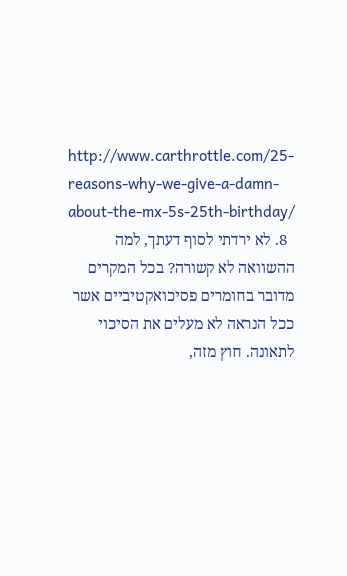http://www.carthrottle.com/25-reasons-why-we-give-a-damn-about-the-mx-5s-25th-birthday/
  8. לא ירדתי לסוף דעתך, למה ההשוואה לא קשורה? בכל המקרים מדובר בחומרים פסיכואקטיביים אשר ככל הנראה לא מעלים את הסיכוי לתאונה. חוץ מזה,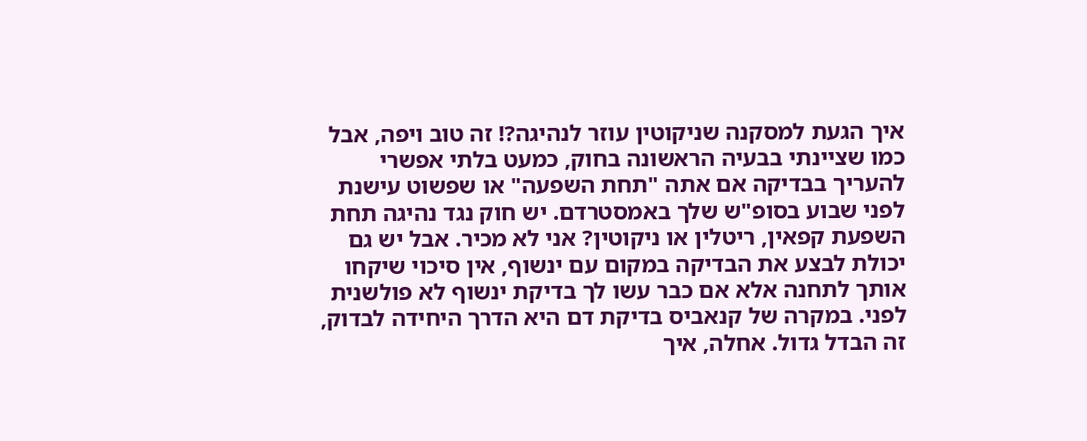איך הגעת למסקנה שניקוטין עוזר לנהיגה?! זה טוב ויפה, אבל כמו שציינתי בבעיה הראשונה בחוק, כמעט בלתי אפשרי להעריך בבדיקה אם אתה "תחת השפעה" או שפשוט עישנת לפני שבוע בסופ"ש שלך באמסטרדם. יש חוק נגד נהיגה תחת השפעת קפאין, ריטלין או ניקוטין? אני לא מכיר. אבל יש גם יכולת לבצע את הבדיקה במקום עם ינשוף, אין סיכוי שיקחו אותך לתחנה אלא אם כבר עשו לך בדיקת ינשוף לא פולשנית לפני. במקרה של קנאביס בדיקת דם היא הדרך היחידה לבדוק, זה הבדל גדול. אחלה, איך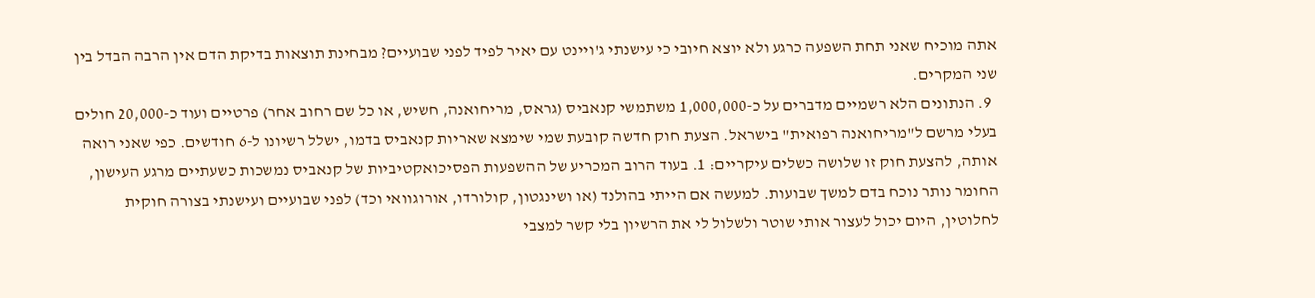אתה מוכיח שאני תחת השפעה כרגע ולא יוצא חיובי כי עישנתי ג'ויינט עם יאיר לפיד לפני שבועיים? מבחינת תוצאות בדיקת הדם אין הרבה הבדל בין שני המקרים.
  9. הנתונים הלא רשמיים מדברים על כ-1,000,000 משתמשי קנאביס (גראס, מריחואנה, חשיש, או כל שם רחוב אחר) פרטיים ועוד כ-20,000 חולים בעלי מרשם ל"מריחואנה רפואית" בישראל. הצעת חוק חדשה קובעת שמי שימצא שאריות קנאביס בדמו, ישלל רשיונו ל-6 חודשים. כפי שאני רואה אותה, להצעת חוק זו שלושה כשלים עיקריים: 1. בעוד הרוב המכריע של ההשפעות הפסיכואקטיביות של קנאביס נמשכות כשעתיים מרגע העישון, החומר נותר נוכח בדם למשך שבועות. למעשה אם הייתי בהולנד (או ושינגטון, קולורדו, אורוגוואי וכד) לפני שבועיים ועישנתי בצורה חוקית לחלוטין, היום יכול לעצור אותי שוטר ולשלול לי את הרשיון בלי קשר למצבי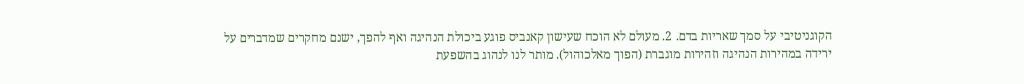הקוגניטיבי על סמך שאריות בדם. 2. מעולם לא הוכח שעישון קאנביס פוגע ביכולת הנהיגה ואף להפך, ישנם מחקרים שמדברים על ירידה במהירות הנהיגה וזהירות מוגברת (הפוך מאלכוהול). מותר לנו לנהוג בהשפעת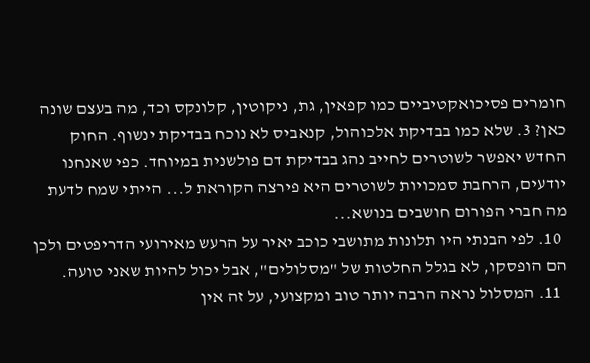חומרים פסיכואקטיביים כמו קפאין, גת, ניקוטין, קלונקס וכד, מה בעצם שונה כאן? 3. שלא כמו בבדיקת אלכוהול, קנאביס לא נוכח בבדיקת ינשוף. החוק החדש יאפשר לשוטרים לחייב נהג בבדיקת דם פולשנית במיוחד. כפי שאנחנו יודעים, הרחבת סמכויות לשוטרים היא פירצה הקוראת ל... הייתי שמח לדעת מה חברי הפורום חושבים בנושא...
  10. לפי הבנתי היו תלונות מתושבי כוכב יאיר על הרעש מאירועי הדריפטים ולכן הם הופסקו, לא בגלל החלטות של "מסלולים", אבל יכול להיות שאני טועה.
  11. המסלול נראה הרבה יותר טוב ומקצועי, על זה אין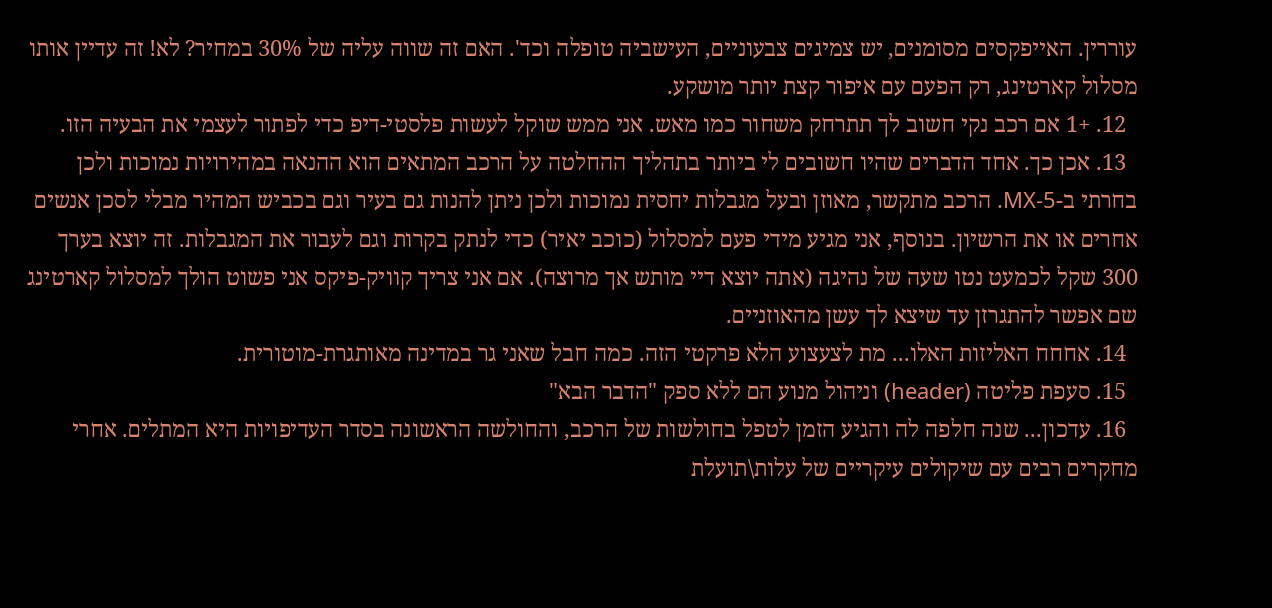עוררין. האייפקסים מסומנים, יש צמיגים צבעוניים, העישביה טופלה וכד'. האם זה שווה עליה של 30% במחיר? לא! זה עדיין אותו מסלול קארטינג, רק הפעם עם איפור קצת יותר מושקע.
  12. +1 אם רכב נקי חשוב לך תתרחק משחור כמו מאש. אני ממש שוקל לעשות פלסטי-דיפ כדי לפתור לעצמי את הבעיה הזו.
  13. אכן כך. אחד הדברים שהיו חשובים לי ביותר בתהליך ההחלטה על הרכב המתאים הוא ההנאה במהירויות נמוכות ולכן בחרתי ב-MX-5. הרכב מתקשר, מאוזן ובעל מגבלות יחסית נמוכות ולכן ניתן להנות גם בעיר וגם בכביש המהיר מבלי לסכן אנשים אחרים או את הרשיון. בנוסף, אני מגיע מידי פעם למסלול (כוכב יאיר) כדי לנתק בקרות וגם לעבור את המגבלות. זה יוצא בערך 300 שקל לכמעט נטו שעה של נהיגה (אתה יוצא דיי מותש אך מרוצה). אם אני צריך קוויק-פיקס אני פשוט הולך למסלול קארטינג שם אפשר להתגרזן עד שיצא לך עשן מהאוזניים.
  14. אחחח האליזות האלו... מת לצעצוע הלא פרקטי הזה. כמה חבל שאני גר במדינה מאותגרת-מוטורית.
  15. סעפת פליטה (header) וניהול מנוע הם ללא ספק "הדבר הבא"
  16. עדכון... שנה חלפה לה והגיע הזמן לטפל בחולשות של הרכב, והחולשה הראשונה בסדר העדיפויות היא המתלים. אחרי מחקרים רבים עם שיקולים עיקריים של עלות\תועלת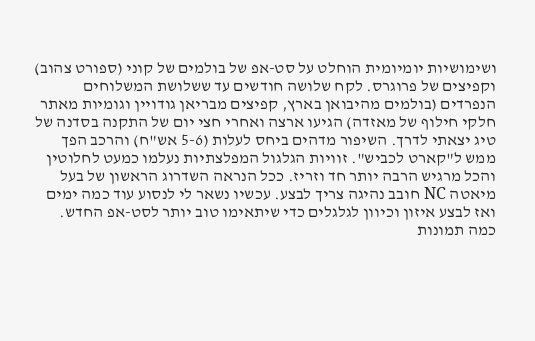ושימושיות יומיומית הוחלט על סט-אפ של בולמים של קוני (ספורט צהוב) וקפיצים של פרוגרס. לקח שלושה חודשים עד ששלושת המשלוחים הנפרדים (בולמים מהיבואן בארץ, קפיצים מבריאן גודויין וגומיות מאתר חלקי חילוף של מאזדה) הגיעו ארצה ואחרי חצי יום של התקנה בסדנה של טיג יצאתי לדרך. השיפור מדהים ביחס לעלות (5-6 אש"ח) והרכב הפך ממש ל"קארט לכביש". זוויות הגלגול המפלצתיות נעלמו כמעט לחלוטין והכל מרגיש הרבה יותר חד וזריז. ככל הנראה השדרוג הראשון של בעל מיאטה NC חובב נהיגה צריך לבצע. עכשיו נשאר לי לנסוע עוד כמה ימים ואז לבצע איזון וכיוון לגלגלים כדי שיתאימו טוב יותר לסט-אפ החדש. כמה תמונות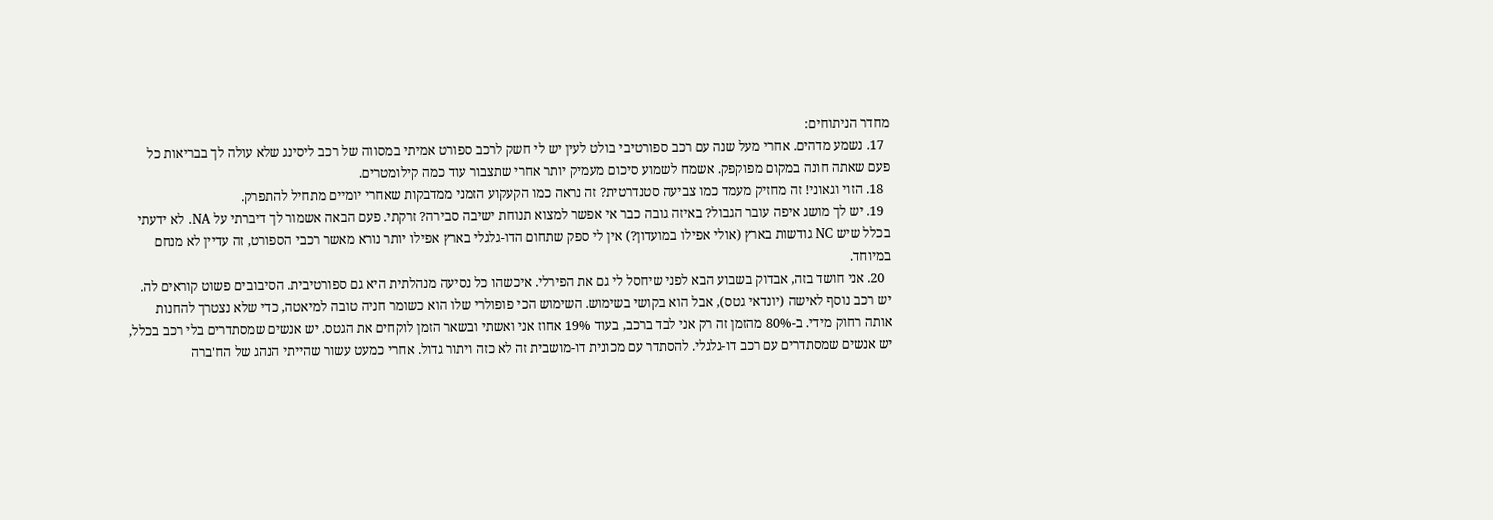מחדר הניתוחים:
  17. נשמע מדהים. אחרי מעל שנה עם רכב ספורטיבי בולט לעין יש לי חשק לרכב ספורט אמיתי במסווה של רכב ליסינג שלא עולה לך בבריאות כל פעם שאתה חונה במקום מפוקפק. אשמח לשמוע סיכום מעמיק יותר אחרי שתצבור עוד כמה קילומטרים.
  18. הזוי וגאוני! זה מחזיק מעמד כמו צביעה סטנדרטית? זה נראה כמו הקעקוע הזמני ממדבקות שאחרי יומיים מתחיל להתפרק.
  19. יש לך מושג איפה עובר הגבול? באיזה גובה כבר אי אפשר למצוא תנוחת ישיבה סבירה? זרקתי. פעם הבאה אשמור לך דיברתי על NA. לא ידעתי בכלל שיש NC גודשות בארץ (אולי אפילו במועדון?) אין לי ספק שתחום הדו-גלגלי בארץ אפילו יותר נורא מאשר רכבי הספורט, זה עדיין לא מנחם במיוחד.
  20. אני חושד בזה, אבדוק בשבוע הבא לפני שיחסל לי גם את הפירלי. איכשהו כל נסיעה מנהלתית היא גם ספורטיבית. הסיבובים פשוט קוראים לה. יש רכב נוסף לאישה (יונדאי גטס), אבל הוא בקושי בשימוש. השימוש הכי פופולרי שלו הוא כשומר חניה טובה למיאטה, כדי שלא נצטרך להחנות אותה רחוק מידי. ב-80% מהזמן זה רק אני לבד ברכב, בעוד 19% אחוז אני ואשתי ובשאר הזמן לוקחים את הגטס. יש אנשים שמסתדרים בלי רכב בכלל, יש אנשים שמסתדרים עם רכב דו-גלגלי. להסתדר עם מכונית דו-מושבית זה לא כזה ויתור גדול. אחרי כמעט עשור שהייתי הנהג של הח'ברה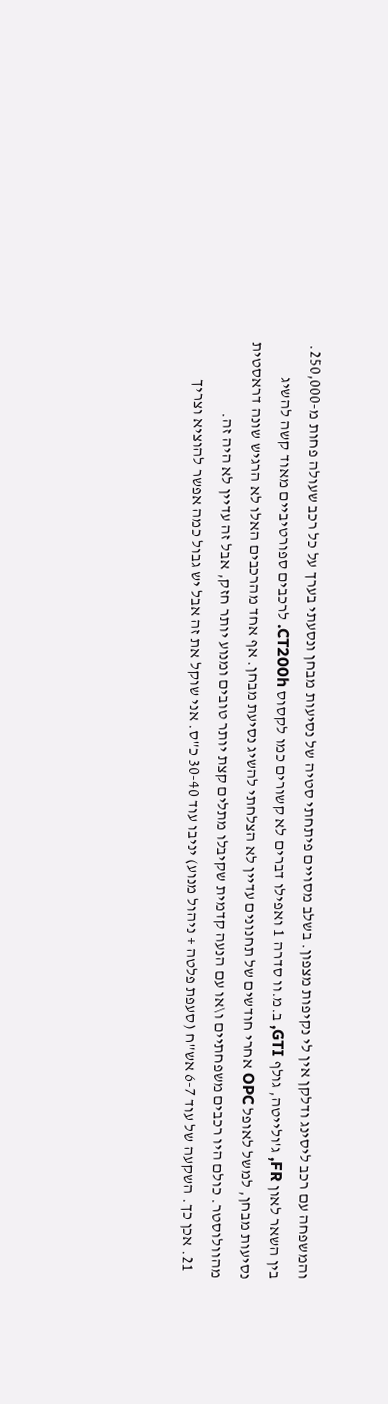והמשפחה עם רכב ליסינג ודלקן אין לי נקיפות מצפון. בשלב מסויים פיתחתי סטיה של נסיעות מבחן ונסעתי בערך על כל רכב שעולה פחות מ-250,000. בין השאר לאון FR, ג'ולייטה, גולף GTI, ב.מ.וו סדרה 1 ואפילו דברים לא קשורים כמו לקסוס CT200h. לרכבים ספורטיביים מאוד קשה להשיג נסיעות מבחן, למשל לאופל OPC אחרי חודשים של תחנונים עדיין לא הצלחתי להשיג נסיעת מבחן. אף אחד מהרכבים האלו לא הרגיש שונה דראסטית מהוולוסטר. כולם היו רכבים משפחתיים ו\או עם הנעה קדמית שקיבלו מתלים קצת יותר טובים ומנוע יותר חזק, אבל זה עדיין לא היה זה.
  21. אכן כך. השקעה של עוד 6-7 אש"ח (סעפת פלטה + ניהול מנוע) יניבו עוד 30-40 כ"ס. אני שוקל את זה אבל יש גבול כמה אפשר להוציא וצריך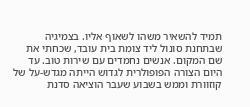תמיד להשאיר משהו לשאוף אליו. בצמיגיה שבתחנת סונול ליד צומת בית עובד, שכחתי את שם המקום. אנשים נחמדים עם שירות טוב. עד היום הצורה הפופולרית לגדוש הייתה מגדש-על של קוזוורת וממש בשבוע שעבר הוציאה סדנת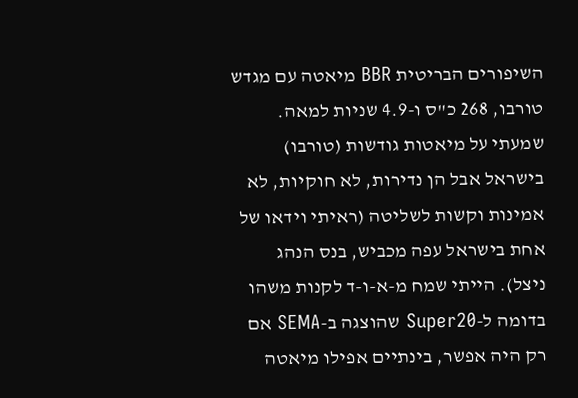השיפורים הבריטית BBR מיאטה עם מגדש טורבו, 268 כ"ס ו-4.9 שניות למאה. שמעתי על מיאטות גודשות (טורבו) בישראל אבל הן נדירות, לא חוקיות, לא אמינות וקשות לשליטה (ראיתי וידאו של אחת בישראל עפה מכביש, בנס הנהג ניצל). הייתי שמח מ-א-ו-ד לקנות משהו בדומה ל-Super20 שהוצגה ב-SEMA אם רק היה אפשר, בינתיים אפילו מיאטה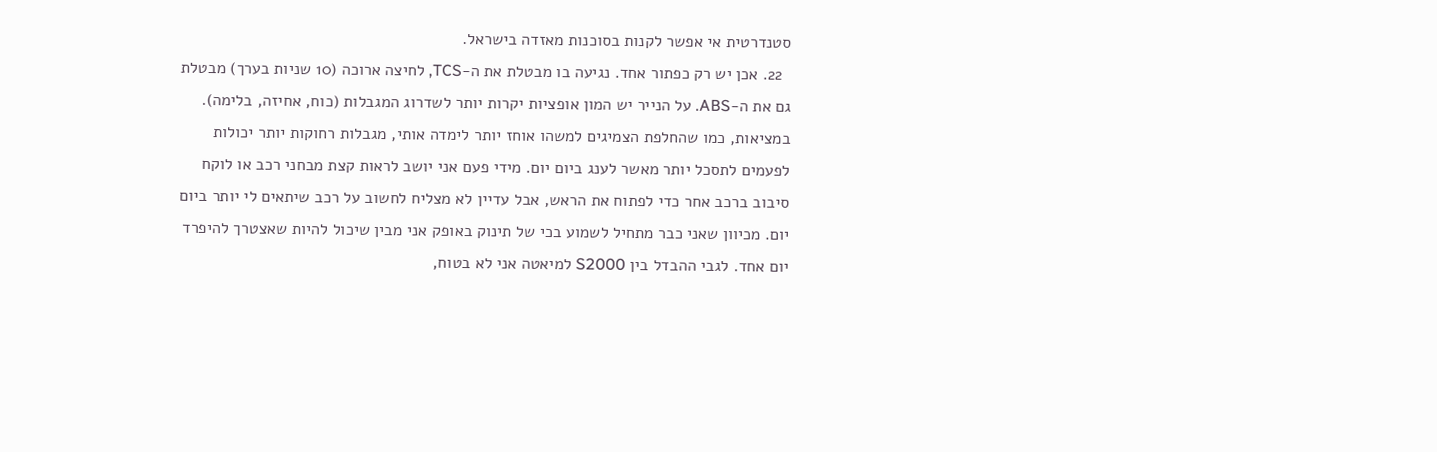סטנדרטית אי אפשר לקנות בסוכנות מאזדה בישראל.
  22. אכן יש רק כפתור אחד. נגיעה בו מבטלת את ה-TCS, לחיצה ארוכה (10 שניות בערך) מבטלת גם את ה-ABS. על הנייר יש המון אופציות יקרות יותר לשדרוג המגבלות (כוח, אחיזה, בלימה). במציאות, כמו שהחלפת הצמיגים למשהו אוחז יותר לימדה אותי, מגבלות רחוקות יותר יכולות לפעמים לתסכל יותר מאשר לענג ביום יום. מידי פעם אני יושב לראות קצת מבחני רכב או לוקח סיבוב ברכב אחר כדי לפתוח את הראש, אבל עדיין לא מצליח לחשוב על רכב שיתאים לי יותר ביום יום. מכיוון שאני כבר מתחיל לשמוע בכי של תינוק באופק אני מבין שיכול להיות שאצטרך להיפרד יום אחד. לגבי ההבדל בין S2000 למיאטה אני לא בטוח,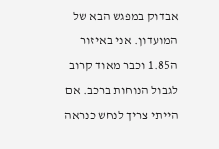אבדוק במפגש הבא של המועדון. אני באיזור ה1.85 וכבר מאוד קרוב לגבול הנוחות ברכב. אם הייתי צריך לנחש כנראה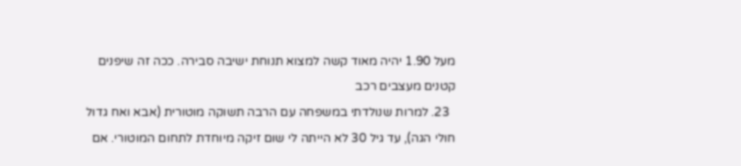מעל 1.90 יהיה מאוד קשה למצוא תנוחת ישיבה סבירה. ככה זה שיפנים קטנים מעצבים רכב
  23. למרות שנולדתי במשפחה עם הרבה תשוקה מוטורית (אבא ואח גדול חולי הגה), עד גיל 30 לא הייתה לי שום זיקה מיוחדת לתחום המוטורי. אם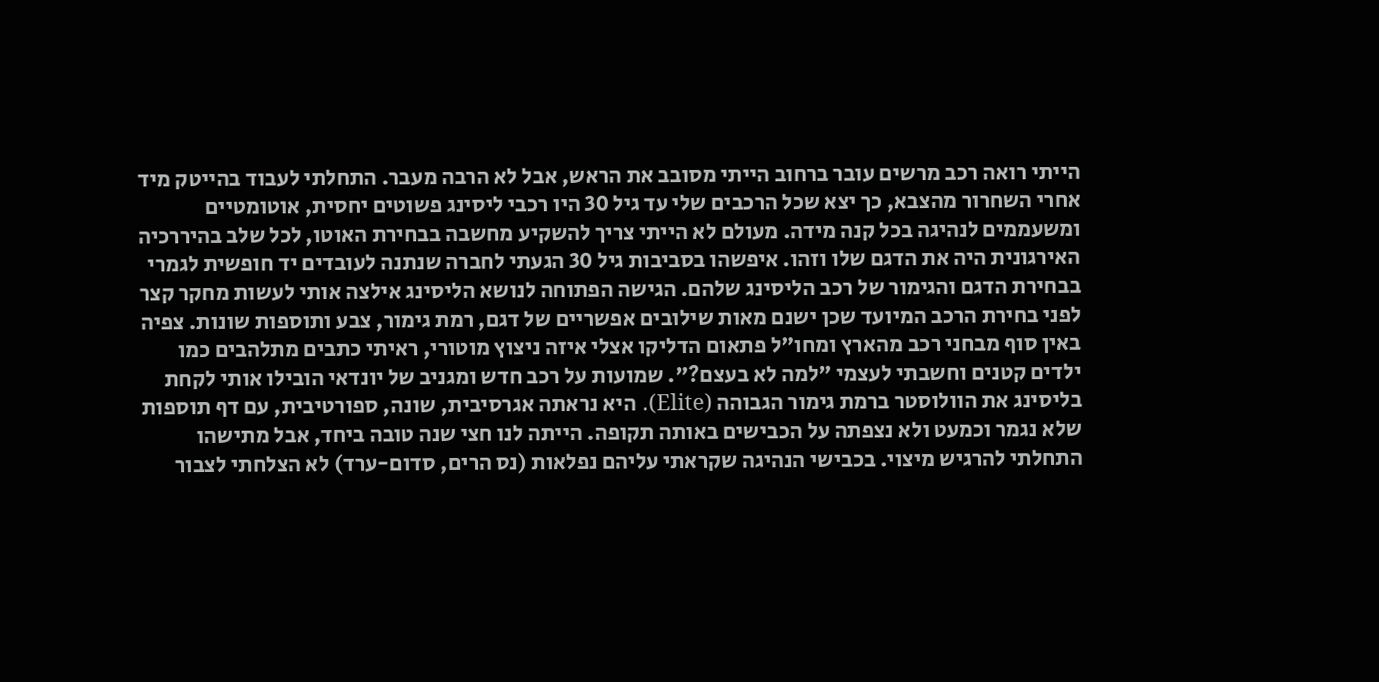הייתי רואה רכב מרשים עובר ברחוב הייתי מסובב את הראש, אבל לא הרבה מעבר. התחלתי לעבוד בהייטק מיד אחרי השחרור מהצבא, כך יצא שכל הרכבים שלי עד גיל 30 היו רכבי ליסינג פשוטים יחסית, אוטומטיים ומשעממים לנהיגה בכל קנה מידה. מעולם לא הייתי צריך להשקיע מחשבה בבחירת האוטו, לכל שלב בהיררכיה האירגונית היה את הדגם שלו וזהו. איפשהו בסביבות גיל 30 הגעתי לחברה שנתנה לעובדים יד חופשית לגמרי בבחירת הדגם והגימור של רכב הליסינג שלהם. הגישה הפתוחה לנושא הליסינג אילצה אותי לעשות מחקר קצר לפני בחירת הרכב המיועד שכן ישנם מאות שילובים אפשריים של דגם, רמת גימור, צבע ותוספות שונות. צפיה באין סוף מבחני רכב מהארץ ומחו"ל פתאום הדליקו אצלי איזה ניצוץ מוטורי, ראיתי כתבים מתלהבים כמו ילדים קטנים וחשבתי לעצמי "למה לא בעצם?". שמועות על רכב חדש ומגניב של יונדאי הובילו אותי לקחת בליסינג את הוולוסטר ברמת גימור הגבוהה (Elite). היא נראתה אגרסיבית, שונה, ספורטיבית, עם דף תוספות שלא נגמר וכמעט ולא נצפתה על הכבישים באותה תקופה. הייתה לנו חצי שנה טובה ביחד, אבל מתישהו התחלתי להרגיש מיצוי. בכבישי הנהיגה שקראתי עליהם נפלאות (נס הרים, סדום-ערד) לא הצלחתי לצבור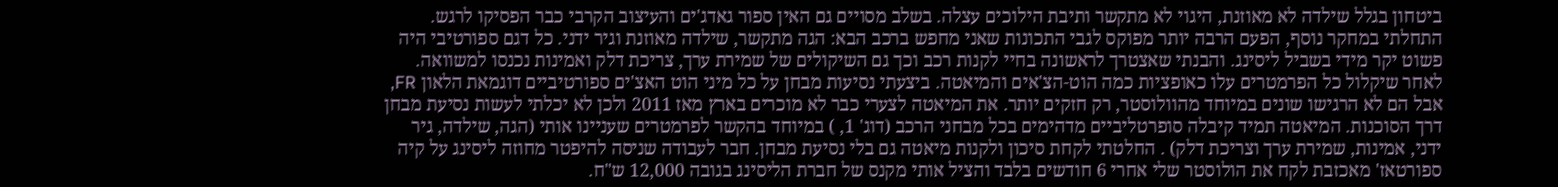ביטחון בגלל שילדה לא מאוזנת, היגוי לא מתקשר ותיבת הילוכים עצלה. בשלב מסויים גם האין ספור גאדג'ים והעיצוב הקרבי כבר הפסיקו לרגש. התחלתי במחקר נוסף, הפעם הרבה יותר מפוקס לגבי התכונות שאני מחפש ברכב הבא: הגה מתקשר, שילדה מאוזנת וגיר ידני. כל דגם ספורטיבי היה פשוט יקר מידי בשביל ליסינג. והבנתי שאצטרך לראשונה בחיי לקנות רכב וכך גם השיקולים של שמירת ערך, צריכת דלק ואמינות נכנסו למשוואה. לאחר שיקלול כל הפרמטרים עלו כאופציות כמה הוט-הצ'אים והמיאטה. ביצעתי נסיעות מבחן על כל מיני הוט האצ'ים ספורטיביים דוגמאת הלאון FR, אבל הם לא הרגישו שונים במיוחד מהוולוסטר, רק חזקים יותר. את המיאטה לצערי כבר לא מוכרים בארץ מאז 2011 ולכן לא יכלתי לעשות נסיעת מבחן דרך הסוכנות. המיאטה תמיד קיבלה סופרטליביים מדהימים בכל מבחני הרכב (דוג' 1, ) במיוחד בהקשר לפרמטרים שעניינו אותי (הגה, שילדה, גיר ידני, אמינות, שמירת ערך וצריכת דלק) . החלטתי לקחת סיכון ולקנות מיאטה גם בלי נסיעת מבחן. חבר לעבודה שניסה להיפטר מחוזה ליסינג על קיה ספורטאז' מאכזבת לקח את הולוסטר שלי אחרי 6 חודשים בלבד והציל אותי מקנס של חברת הליסינג בגובה 12,000 ש"ח.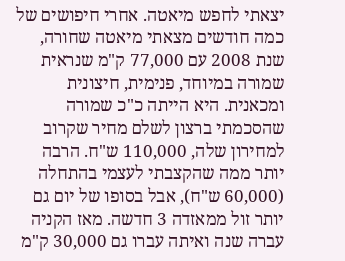יצאתי לחפש מיאטה. אחרי חיפושים של כמה חודשים מצאתי מיאטה שחורה, שנת 2008 עם 77,000 ק"מ שנראית שמורה במיוחד, פנימית, חיצונית ומכאנית. היא הייתה כ"כ שמורה שהסכמתי ברצון לשלם מחיר שקרוב למחירון שלה, 110,000 ש"ח. הרבה יותר ממה שהקצבתי לעצמי בהתחלה (60,000 ש"ח), אבל בסופו של יום גם יותר זול ממאזדה 3 חדשה. מאז הקניה עברה שנה ואיתה עברו גם 30,000 ק"מ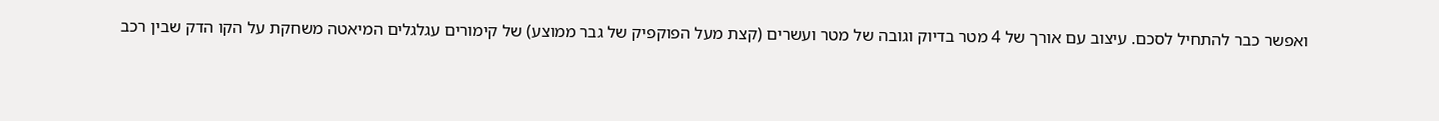ואפשר כבר להתחיל לסכם. עיצוב עם אורך של 4 מטר בדיוק וגובה של מטר ועשרים (קצת מעל הפוקפיק של גבר ממוצע) של קימורים עגלגלים המיאטה משחקת על הקו הדק שבין רכב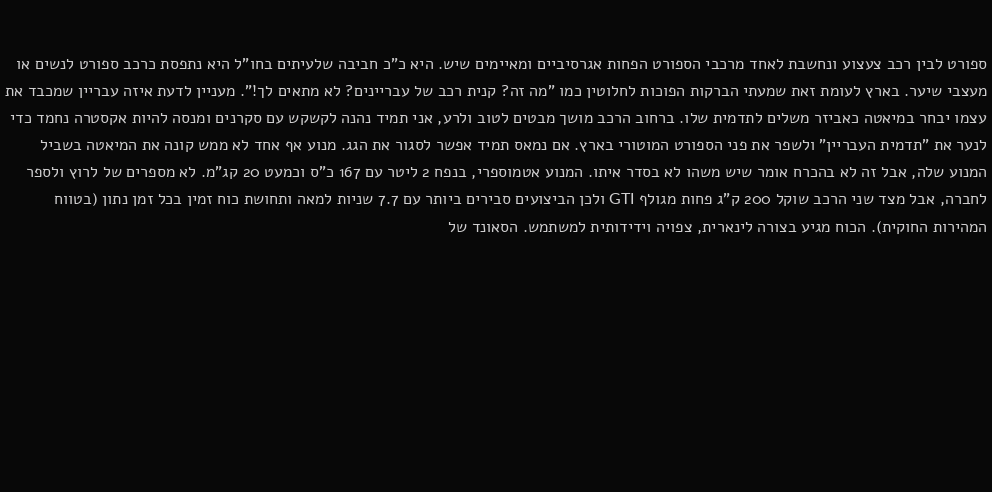ספורט לבין רכב צעצוע ונחשבת לאחד מרכבי הספורט הפחות אגרסיביים ומאיימים שיש. היא כ"כ חביבה שלעיתים בחו"ל היא נתפסת כרכב ספורט לנשים או מעצבי שיער. בארץ לעומת זאת שמעתי הברקות הפוכות לחלוטין כמו "מה זה? קנית רכב של עבריינים? לא מתאים לך!". מעניין לדעת איזה עבריין שמכבד את עצמו יבחר במיאטה כאביזר משלים לתדמית שלו. ברחוב הרכב מושך מבטים לטוב ולרע, אני תמיד נהנה לקשקש עם סקרנים ומנסה להיות אקסטרה נחמד כדי לנער את "תדמית העבריין" ולשפר את פני הספורט המוטורי בארץ. אם נמאס תמיד אפשר לסגור את הגג. מנוע אף אחד לא ממש קונה את המיאטה בשביל המנוע שלה, אבל זה לא בהכרח אומר שיש משהו לא בסדר איתו. המנוע אטמוספרי, בנפח 2 ליטר עם 167 כ"ס וכמעט 20 קג"מ. לא מספרים של לרוץ ולספר לחברה, אבל מצד שני הרכב שוקל 200 ק"ג פחות מגולף GTI ולכן הביצועים סבירים ביותר עם 7.7 שניות למאה ותחושת כוח זמין בכל זמן נתון (בטווח המהירות החוקית). הכוח מגיע בצורה לינארית, צפויה וידידותית למשתמש. הסאונד של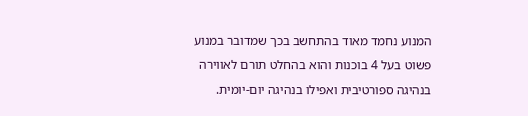המנוע נחמד מאוד בהתחשב בכך שמדובר במנוע פשוט בעל 4 בוכנות והוא בהחלט תורם לאווירה בנהיגה ספורטיבית ואפילו בנהיגה יום-יומית.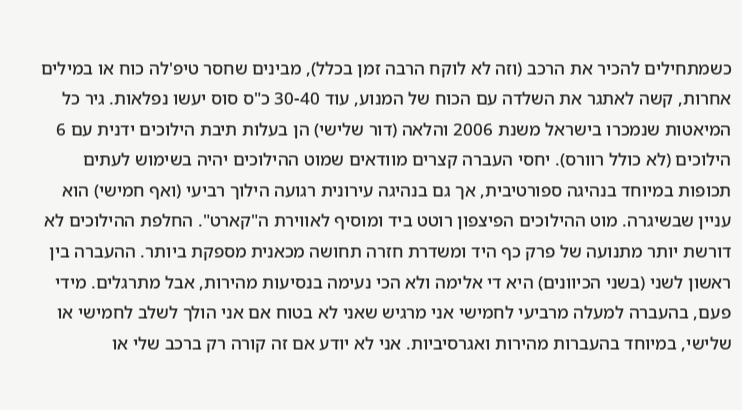כשמתחילים להכיר את הרכב (וזה לא לוקח הרבה זמן בכלל), מבינים שחסר טיפ'לה כוח או במילים אחרות, קשה לאתגר את השלדה עם הכוח של המנוע, עוד 30-40 כ"ס סוס יעשו נפלאות. גיר כל המיאטות שנמכרו בישראל משנת 2006 והלאה (דור שלישי) הן בעלות תיבת הילוכים ידנית עם 6 הילוכים (לא כולל רוורס). יחסי העברה קצרים מוודאים שמוט ההילוכים יהיה בשימוש לעתים תכופות במיוחד בנהיגה ספורטיבית, אך גם בנהיגה עירונית רגועה הילוך רביעי (ואף חמישי) הוא עניין שבשיגרה. מוט ההילוכים הפיצפון רוטט ביד ומוסיף לאווירת ה"קארט". החלפת ההילוכים לא דורשת יותר מתנועה של פרק כף היד ומשדרת חזרה תחושה מכאנית מספקת ביותר. ההעברה בין ראשון לשני (בשני הכיוונים) היא די אלימה ולא הכי נעימה בנסיעות מהירות, אבל מתרגלים. מידי פעם, בהעברה למעלה מרביעי לחמישי אני מרגיש שאני לא בטוח אם אני הולך לשלב לחמישי או שלישי, במיוחד בהעברות מהירות ואגרסיביות. אני לא יודע אם זה קורה רק ברכב שלי או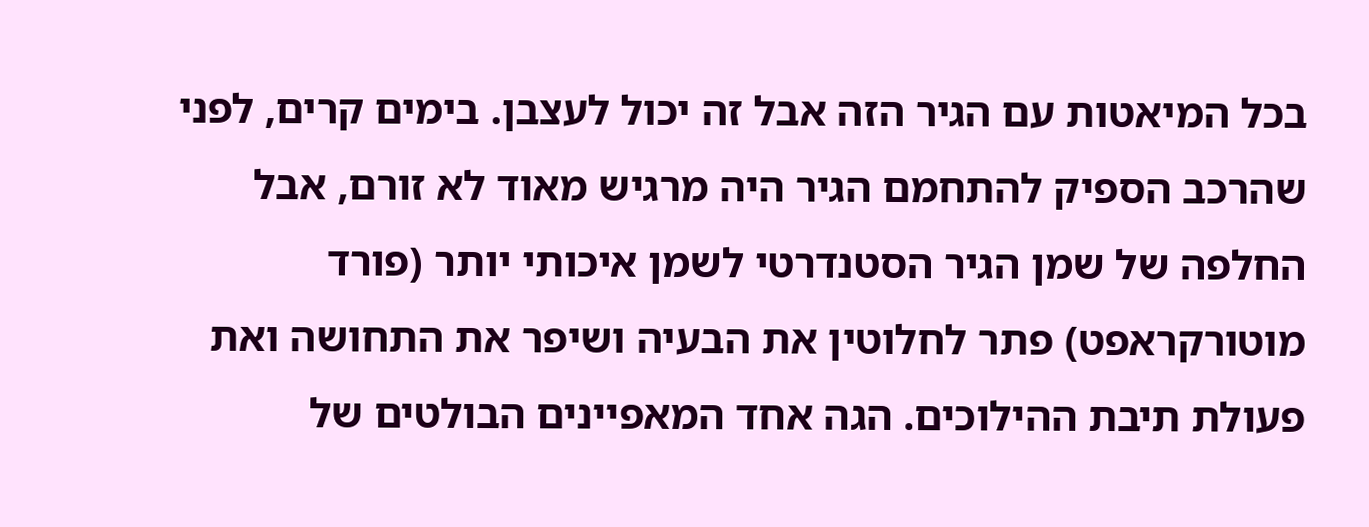בכל המיאטות עם הגיר הזה אבל זה יכול לעצבן. בימים קרים, לפני שהרכב הספיק להתחמם הגיר היה מרגיש מאוד לא זורם, אבל החלפה של שמן הגיר הסטנדרטי לשמן איכותי יותר (פורד מוטורקראפט) פתר לחלוטין את הבעיה ושיפר את התחושה ואת פעולת תיבת ההילוכים. הגה אחד המאפיינים הבולטים של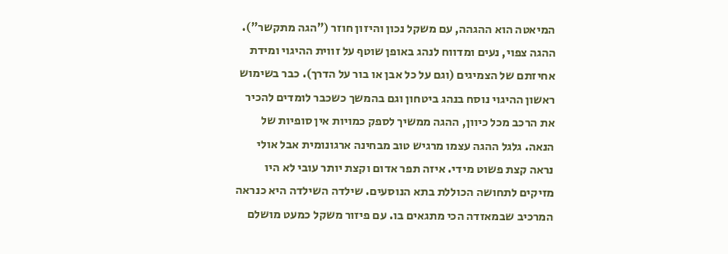המיאטה הוא ההגהה, עם משקל נכון והיזון חוזר ("הגה מתקשר"). ההגה צפוי, נעים ומדווח לנהג באופן שוטף על זווית ההיגוי ומידת אחיזתם של הצמיגים (וגם על כל אבן או בור על הדרך). כבר בשימוש ראשון ההיגוי נוסח בנהג ביטחון וגם בהמשך כשכבר לומדים להכיר את הרכב מכל כיוון, ההגה ממשיך לספק כמויות אין סופיות של הנאה. גלגל ההגה עצמו מרגיש טוב מבחינה ארגונומית אבל אולי נראה קצת פשוט מידי. איזה תפר אדום וקצת יותר עובי לא היו מזיקים לתחושה הכוללת בתא הנוסעים. שילדה השילדה היא כנראה המרכיב שבמאזדה הכי מתגאים בו. עם פיזור משקל כמעט מושלם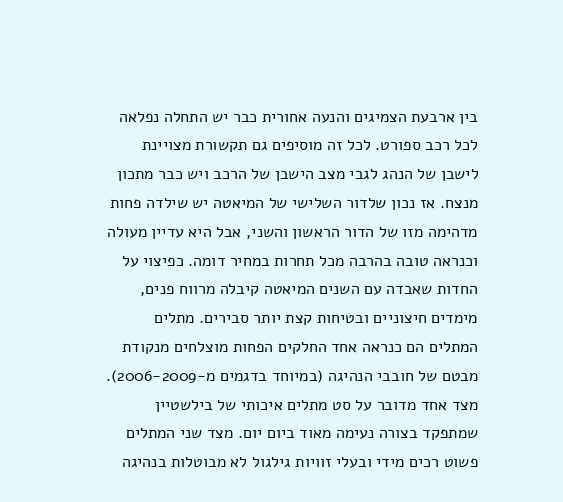בין ארבעת הצמיגים והנעה אחורית כבר יש התחלה נפלאה לכל רכב ספורט. לכל זה מוסיפים גם תקשורת מצויינת לישבן של הנהג לגבי מצב הישבן של הרכב ויש כבר מתכון מנצח. אז נכון שלדור השלישי של המיאטה יש שילדה פחות מדהימה מזו של הדור הראשון והשני, אבל היא עדיין מעולה וכנראה טובה בהרבה מכל תחרות במחיר דומה. כפיצוי על החדות שאבדה עם השנים המיאטה קיבלה מרווח פנים, מימדים חיצוניים ובטיחות קצת יותר סבירים. מתלים המתלים הם כנראה אחד החלקים הפחות מוצלחים מנקודת מבטם של חובבי הנהיגה (במיוחד בדגמים מ-2006-2009). מצד אחד מדובר על סט מתלים איכותי של בילשטיין שמתפקד בצורה נעימה מאוד ביום יום. מצד שני המתלים פשוט רכים מידי ובעלי זוויות גילגול לא מבוטלות בנהיגה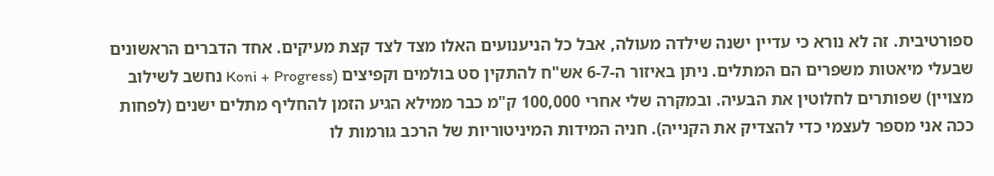ספורטיבית. זה לא נורא כי עדיין ישנה שילדה מעולה, אבל כל הניענועים האלו מצד לצד קצת מעיקים. אחד הדברים הראשונים שבעלי מיאטות משפרים הם המתלים. ניתן באיזור ה-6-7 אש"ח להתקין סט בולמים וקפיצים (Koni + Progress נחשב לשילוב מצויין) שפותרים לחלוטין את הבעיה. ובמקרה שלי אחרי 100,000 ק"מ כבר ממילא הגיע הזמן להחליף מתלים ישנים (לפחות ככה אני מספר לעצמי כדי להצדיק את הקנייה). חניה המידות המיניטוריות של הרכב גורמות לו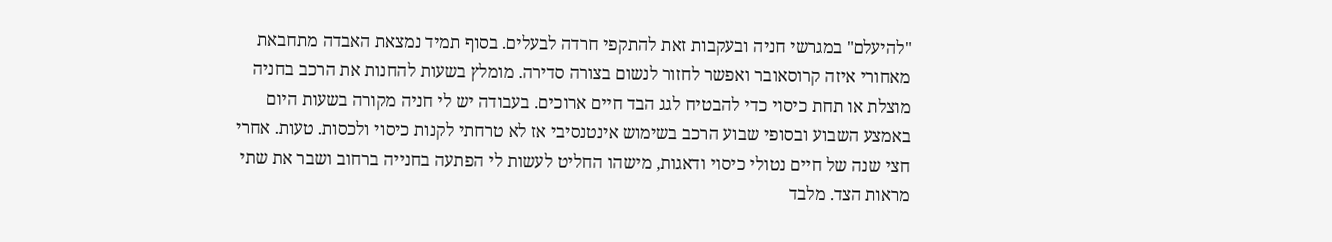"להיעלם" במגרשי חניה ובעקבות זאת להתקפי חרדה לבעלים. בסוף תמיד נמצאת האבדה מתחבאת מאחורי איזה קרוסאובר ואפשר לחזור לנשום בצורה סדירה. מומלץ בשעות להחנות את הרכב בחניה מוצלת או תחת כיסוי כדי להבטיח לגג הבד חיים ארוכים. בעבודה יש לי חניה מקורה בשעות היום באמצע השבוע ובסופי שבוע הרכב בשימוש אינטנסיבי אז לא טרחתי לקנות כיסוי ולכסות. טעות. אחרי חצי שנה של חיים נטולי כיסוי ודאגות, מישהו החליט לעשות לי הפתעה בחנייה ברחוב ושבר את שתי מראות הצד. מלבד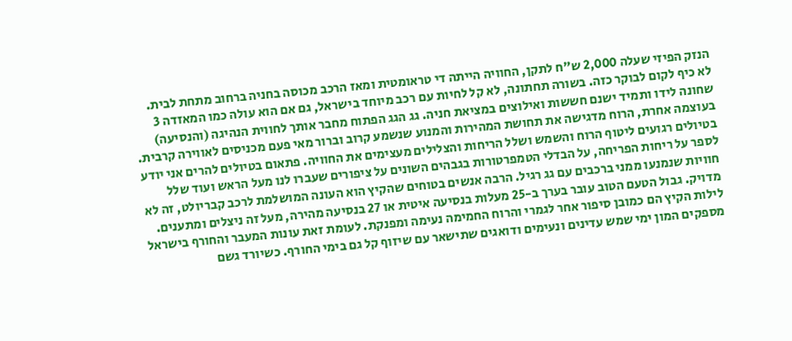הנזק הפיזי שעלה 2,000 ש"ח לתקן, החוויה הייתה די טראומטית ומאז הרכב מכוסה בחניה ברחוב מתחת לבית. לא כיף לקום לבוקר כזה. בשורה תחתונה, לא קל לחיות עם רכב מיוחד בישראל, גם אם הוא עולה כמו המאזדה 3 שחונה לידו ותמיד ישנם חששות ואילוצים במציאת חניה. גג הגג הפתוח מחבר אותך לחווית הנהיגה (והנסיעה) בעוצמה אחרת, הרוח מדגישה את תחושת המהירות והמנוע שנשמע קרוב וברור מאי פעם מכניסים לאווירה קרבית. בטיולים רגועים ליטוף הרוח והשמש ושלל הריחות והצלילים מעצימים את החוויה. פתאום בטיולים להרים אני יודע לספר על ריחות הפריחה, על הבדלי הטמפרטורות בגבהים השונים על ציפורים שעברו לנו מעל הראש ועוד שלל חוויות שנמנעו ממני ברכבים עם גג רגיל. הרבה אנשים בטוחים שהקיץ הוא העונה המושלמת לרכב קבריולט, זה לא מדויק. גבול הטעם הטוב עובר בערך ב-25 מעלות בנסיעה איטית או 27 בנסיעה מהירה, מעל זה ניצלים ומתענים. לילות הקיץ הם כמובן סיפור אחר לגמרי והרוח החמימה נעימה ומפנקת. לעומת זאת עונות המעבר והחורף בישראל מספקים המון ימי שמש עדינים ונעימים ודואגים שתישאר עם שיזוף קל גם בימי החורף. כשיורד גשם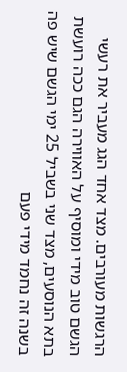הרגשות מעורבים. מצד אחד הגג מעביר את רעשי הגשם טוב מידי ומוסיף על האווירה הגם ככה רועשת בתא הנוסעים, מצד שני בשביל 25 ימי הגשם שיש פה בשנה זה נחמד מידי פעם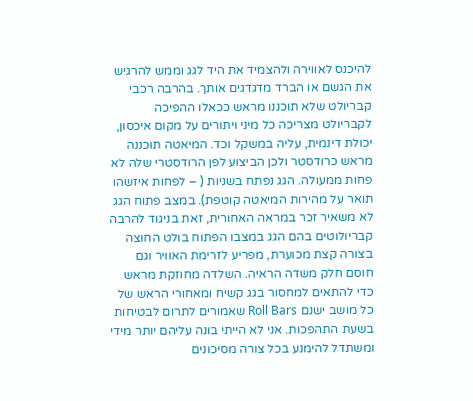להיכנס לאווירה ולהצמיד את היד לגג וממש להרגיש את הגשם או הברד מדגדגים אותך. בהרבה רכבי קבריולט שלא תוכננו מראש ככאלו ההפיכה לקבריולט מצריכה כל מיני ויתורים על מקום איכסון, יכולת דינמית, עליה במשקל וכד. המיאטה תוכננה מראש כרודסטר ולכן הביצוע לפן הרודסטרי שלה לא פחות ממעולה. הגג נפתח בשניות ( – לפחות איזשהו תואר על מהירות המיאטה קוטפת). במצב פתוח הגג לא משאיר זכר במראה האחורית, זאת בניגוד להרבה קבריולוטים בהם הגג במצבו הפתוח בולט החוצה בצורה קצת מכוערת, מפריע לזרימת האוויר וגם חוסם חלק משדה הראיה. השלדה מחוזקת מראש כדי להתאים למחסור בגג קשיח ומאחורי הראש של כל מושב ישנם Roll Bars שאמורים לתרום לבטיחות בשעת התהפכות. אני לא הייתי בונה עליהם יותר מידי ומשתדל להימנע בכל צורה מסיכונים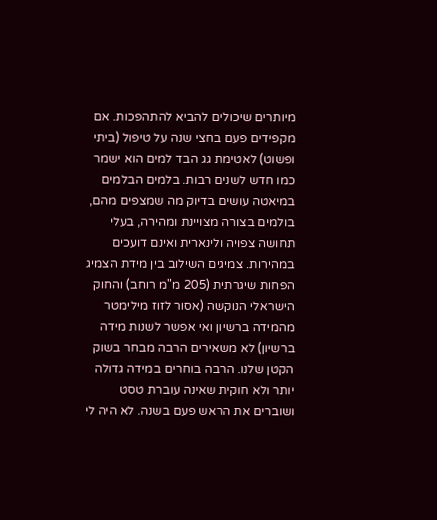מיותרים שיכולים להביא להתהפכות. אם מקפידים פעם בחצי שנה על טיפול (ביתי ופשוט) לאטימת גג הבד למים הוא ישמר כמו חדש לשנים רבות. בלמים הבלמים במיאטה עושים בדיוק מה שמצפים מהם, בולמים בצורה מצויינת ומהירה, בעלי תחושה צפויה ולינארית ואינם דועכים במהירות. צמיגים השילוב בין מידת הצמיג הפחות שיגרתית (205 מ"מ רוחב) והחוק הישראלי הנוקשה (אסור לזוז מילימטר מהמידה ברשיון ואי אפשר לשנות מידה ברשיון) לא משאירים הרבה מבחר בשוק הקטן שלנו. הרבה בוחרים במידה גדולה יותר ולא חוקית שאינה עוברת טסט ושוברים את הראש פעם בשנה. לא היה לי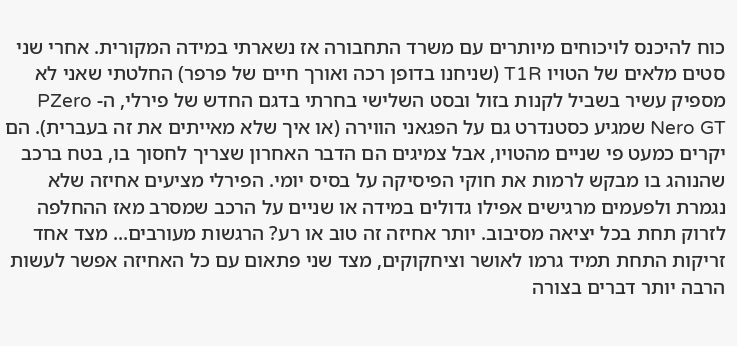כוח להיכנס לויכוחים מיותרים עם משרד התחבורה אז נשארתי במידה המקורית. אחרי שני סטים מלאים של הטויו T1R (שניחנו בדופן רכה ואורך חיים של פרפר) החלטתי שאני לא מספיק עשיר בשביל לקנות בזול ובסט השלישי בחרתי בדגם החדש של פירלי, ה- PZero Nero GT שמגיע כסטנדרט גם על הפגאני הווירה (או איך שלא מאייתים את זה בעברית). הם יקרים כמעט פי שניים מהטויו, אבל צמיגים הם הדבר האחרון שצריך לחסוך בו, בטח ברכב שהנוהג בו מבקש לרמות את חוקי הפיסיקה על בסיס יומי. הפירלי מציעים אחיזה שלא נגמרת ולפעמים מרגישים אפילו גדולים במידה או שניים על הרכב שמסרב מאז ההחלפה לזרוק תחת בכל יציאה מסיבוב. יותר אחיזה זה טוב או רע? הרגשות מעורבים... מצד אחד זריקות התחת תמיד גרמו לאושר וציחקוקים, מצד שני פתאום עם כל האחיזה אפשר לעשות הרבה יותר דברים בצורה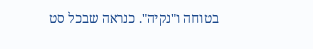בטוחה ו"נקיה". כנראה שבכל סט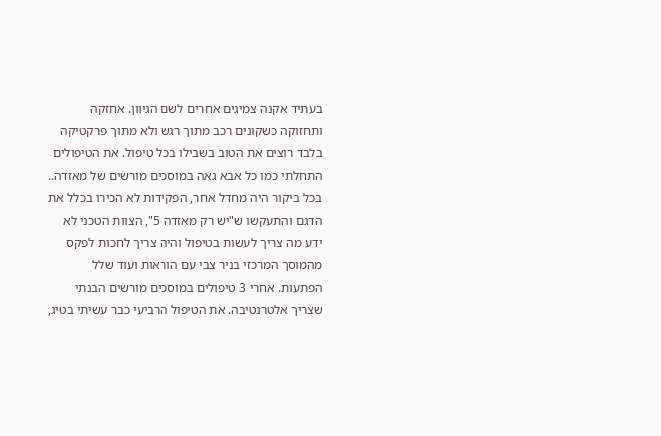בעתיד אקנה צמיגים אחרים לשם הגיוון. אחזקה ותחזוקה כשקונים רכב מתוך רגש ולא מתוך פרקטיקה בלבד רוצים את הטוב בשבילו בכל טיפול. את הטיפולים התחלתי כמו כל אבא גאה במוסכים מורשים של מאזדה.. בכל ביקור היה מחדל אחר, הפקידות לא הכירו בכלל את הדגם והתעקשו ש"יש רק מאזדה 5", הצוות הטכני לא ידע מה צריך לעשות בטיפול והיה צריך לחכות לפקס מהמוסך המרכזי בניר צבי עם הוראות ועוד שלל הפתעות. אחרי 3 טיפולים במוסכים מורשים הבנתי שצריך אלטרנטיבה. את הטיפול הרביעי כבר עשיתי בטיג,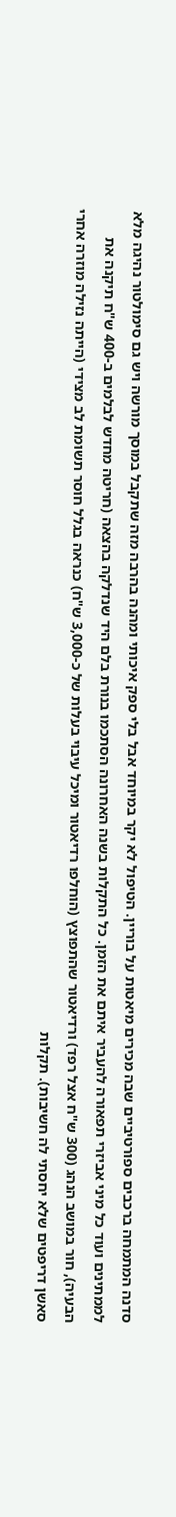סדנה המתמחה ברכבים ספורטיביים שבה מכירים מיאטות על בוריין. הטיפול לא יקר במיוחד אבל בלי ספק איכותי ומהנה בהרבה מזה שתקבל במוסך מורשה ויש גם סימולטור נהיגה מלא לממתינים ועוד כל מיני אביזרי תפאורה להעביר איתם את הזמן. כל התקלות בשנה האחרונה הסתכמו בנורת בלם היד שנדלקה בהצאה (חריטה מחדש לבלמים ב-400 ש"ח תיקנה את הבעיה), חור במושב הנהג (300 ש"ח אצל רפד) ורדיאטור שהתפוצץ (הוחלפו רדיאטור ומיכל עיבוי בעלות של כ-3,000 ש"ח) כנראה בגלל חוסר תשומת לב מצידי (הייתה נזילה מוזרה אחרי סאשן דריפטים שלא יחסתי לה חשיבות). תקלות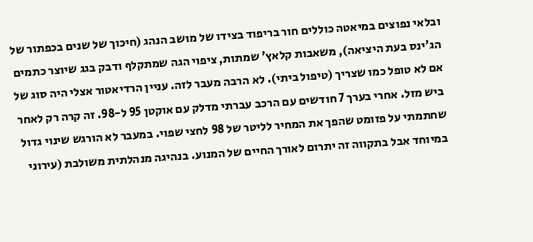ובלאי נפוצים במיאטה כוללים חור בריפוד בצידו של מושב הנהג (חיכוך של שנים בכפתור של הג'ינס בעת היציאה), משאבות קלאץ' שמתות, ציפוי הגה שמתקלף ודבק בגג שיוצר כתמים אם לא טופל כמו שצריך (טיפול ביתי). לא הרבה מעבר לזה. עניין הרדיאטור אצלי היה סוג של ביש מזל. אחרי בערך 7 חודשים עם הרכב עברתי מדלק עם אוקטן 95 ל-98. זה קרה רק לאחר שחתמתי על פזומט שהפך את המחיר לליטר של 98 לחצי שפוי. במעבר לא הורגש שינוי גדול במיוחד אבל בתקווה זה יתרום לאורך החיים של המנוע. בנהיגה מנהלתית משולבת (עירוני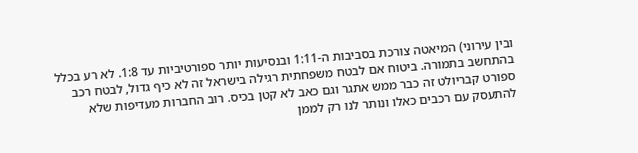ובין עירוני) המיאטה צורכת בסביבות ה-1:11 ובנסיעות יותר ספורטיביות עד 1:8. לא רע בכלל בהתחשב בתמורה. ביטוח אם לבטח משפחתית רגילה בישראל זה לא כיף גדול, לבטח רכב ספורט קבריולט זה כבר ממש אתגר וגם כאב לא קטן בכיס. רוב החברות מעדיפות שלא להתעסק עם רכבים כאלו ונותר לנו רק לממן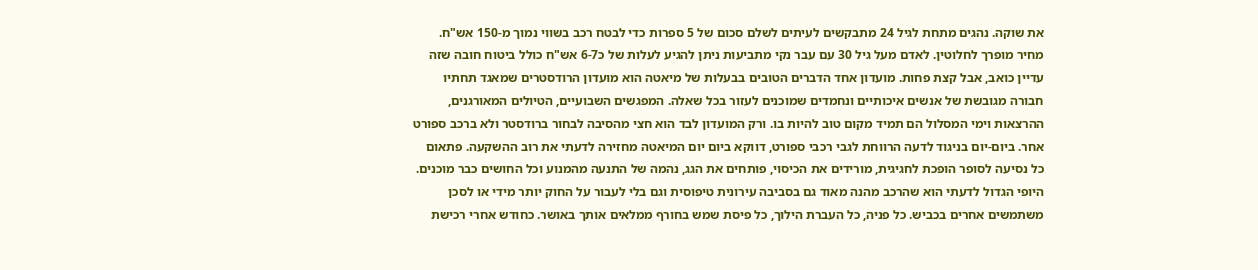את שוקה. נהגים מתחת לגיל 24 מתבקשים לעיתים לשלם סכום של 5 ספרות כדי לבטח רכב בשווי נמוך מ-150 אש"ח. מחיר מופרך לחלוטין. לאדם מעל גיל 30 עם עבר נקי מתביעות ניתן להגיע לעלות של כ6-7 אש"ח כולל ביטוח חובה שזה עדיין כואב, אבל קצת פחות. מועדון אחד הדברים הטובים בבעלות של מיאטה הוא מועדון הרודסטרים שמאגד תחתיו חבורה מגובשת של אנשים איכותיים ונחמדים שמוכנים לעזור בכל שאלה. המפגשים השבועיים, הטיולים המאורגנים, ההרצאות וימי המסלול הם תמיד מקום טוב להיות בו. ורק המועדון לבד הוא חצי מהסיבה לבחור ברודסטר ולא ברכב ספורט אחר. ביום-יום בניגוד לדעה הרווחת לגבי רכבי ספורט, דווקא ביום יום המיאטה מחזירה לדעתי את רוב ההשקעה. פתאום כל נסיעה לסופר הופכת לחגיגית, מורידים את הכיסוי, פותחים את הגג, נהמה של התנעה מהמנוע וכל החושים כבר מוכנים. היופי הגדול לדעתי הוא שהרכב מהנה מאוד גם בסביבה עירונית טיפוסית וגם בלי לעבור על החוק יותר מידי או לסכן משתמשים אחרים בכביש. כל פניה, כל העברת הילוך, כל פיסת שמש בחורף ממלאים אותך באושר. כחודש אחרי רכישת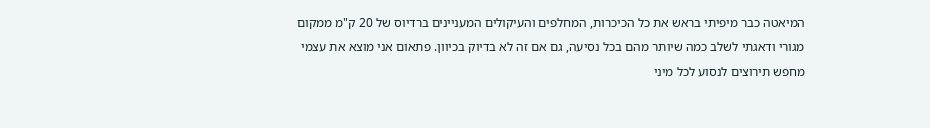המיאטה כבר מיפיתי בראש את כל הכיכרות, המחלפים והעיקולים המעניינים ברדיוס של 20 ק"מ ממקום מגורי ודאגתי לשלב כמה שיותר מהם בכל נסיעה, גם אם זה לא בדיוק בכיוון. פתאום אני מוצא את עצמי מחפש תירוצים לנסוע לכל מיני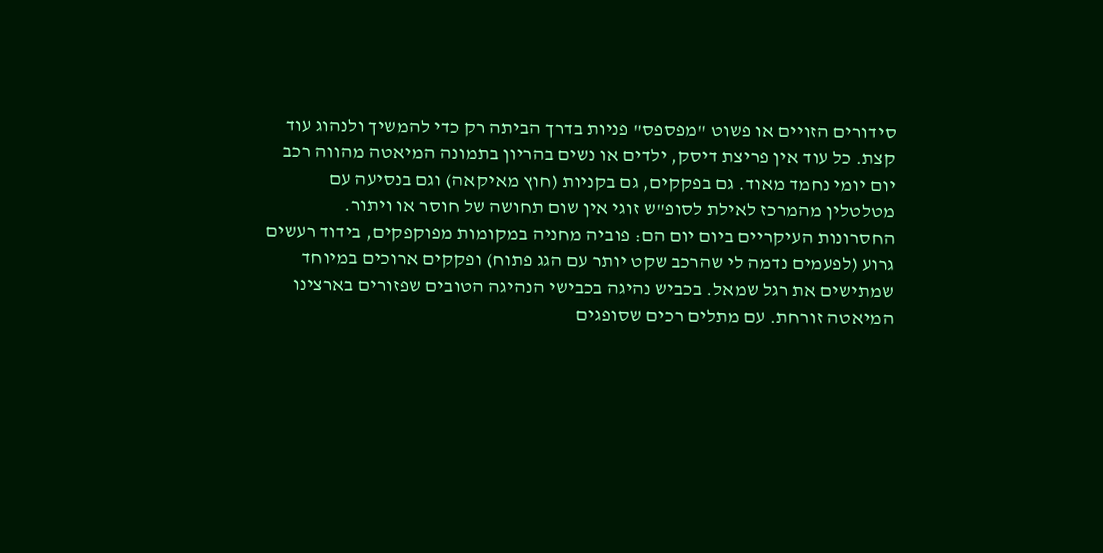סידורים הזויים או פשוט "מפספס" פניות בדרך הביתה רק כדי להמשיך ולנהוג עוד קצת. כל עוד אין פריצת דיסק, ילדים או נשים בהריון בתמונה המיאטה מהווה רכב יום יומי נחמד מאוד. גם בפקקים, גם בקניות (חוץ מאיקאה) וגם בנסיעה עם מטלטלין מהמרכז לאילת לסופ"ש זוגי אין שום תחושה של חוסר או ויתור. החסרונות העיקריים ביום יום הם: פוביה מחניה במקומות מפוקפקים, בידוד רעשים גרוע (לפעמים נדמה לי שהרכב שקט יותר עם הגג פתוח) ופקקים ארוכים במיוחד שמתישים את רגל שמאל. בכביש נהיגה בכבישי הנהיגה הטובים שפזורים בארצינו המיאטה זורחת. עם מתלים רכים שסופגים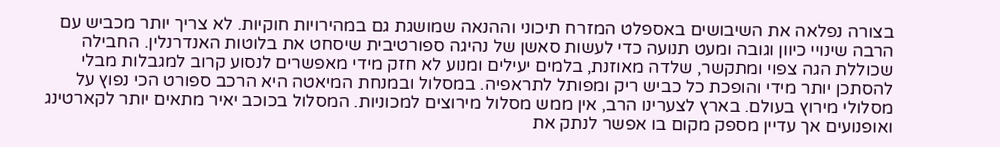בצורה נפלאה את השיבושים באספלט המזרח תיכוני וההנאה שמושגת גם במהירויות חוקיות. לא צריך יותר מכביש עם הרבה שינויי כיוון וגובה ומעט תנועה כדי לעשות סאשן של נהיגה ספורטיבית שיסחט את בלוטות האנדרנלין. החבילה שכוללת הגה צפוי ומתקשר, שלדה מאוזנת, בלמים יעילים ומנוע לא חזק מידי מאפשרים לנסוע קרוב למגבלות מבלי להסתכן יותר מידי והופכת כל כביש ריק ומפותל לתראפיה. במסלול ובמנחת המיאטה היא הרכב ספורט הכי נפוץ על מסלולי מירוץ בעולם. בארץ לצערינו הרב, אין ממש מסלול מירוצים למכוניות. המסלול בכוכב יאיר מתאים יותר לקארטינג ואופנועים אך עדיין מספק מקום בו אפשר לנתק את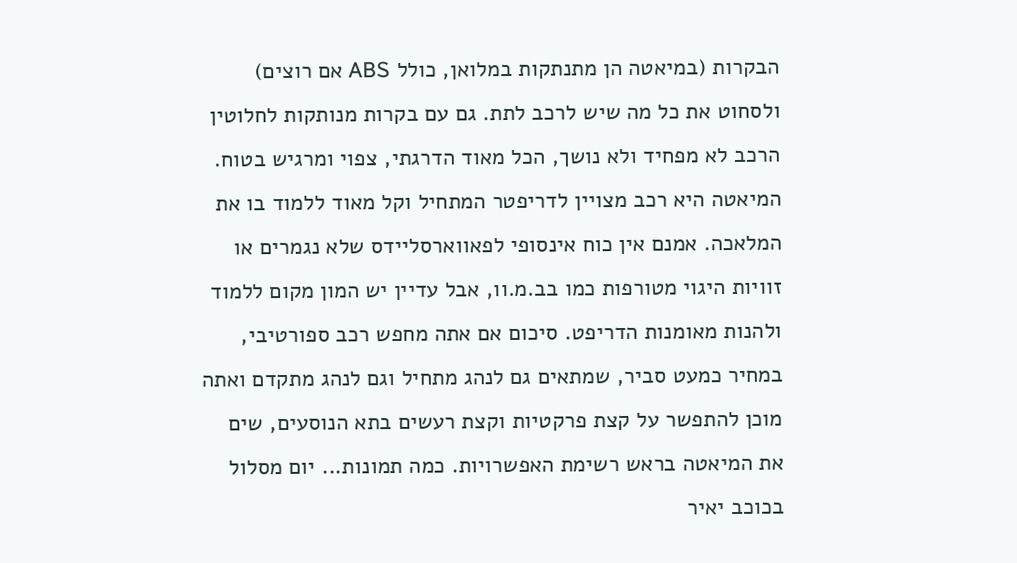הבקרות (במיאטה הן מתנתקות במלואן, כולל ABS אם רוצים) ולסחוט את כל מה שיש לרכב לתת. גם עם בקרות מנותקות לחלוטין הרכב לא מפחיד ולא נושך, הכל מאוד הדרגתי, צפוי ומרגיש בטוח. המיאטה היא רכב מצויין לדריפטר המתחיל וקל מאוד ללמוד בו את המלאכה. אמנם אין כוח אינסופי לפאווארסליידס שלא נגמרים או זוויות היגוי מטורפות כמו בב.מ.וו, אבל עדיין יש המון מקום ללמוד ולהנות מאומנות הדריפט. סיכום אם אתה מחפש רכב ספורטיבי, במחיר כמעט סביר, שמתאים גם לנהג מתחיל וגם לנהג מתקדם ואתה מוכן להתפשר על קצת פרקטיות וקצת רעשים בתא הנוסעים, שים את המיאטה בראש רשימת האפשרויות. כמה תמונות... יום מסלול בכוכב יאיר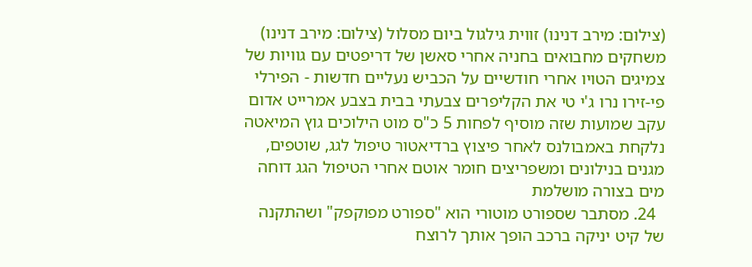(צילום: מירב דנינו) זווית גילגול ביום מסלול (צילום: מירב דנינו) משחקים מחבואים בחניה אחרי סאשן של דריפטים עם גוויות של צמיגים הטויו אחרי חודשיים על הכביש נעליים חדשות - הפירלי פי-זירו נרו ג'י טי את הקליפרים צבעתי בבית בצבע אמרייט אדום עקב שמועות שזה מוסיף לפחות 5 כ"ס מוט הילוכים גוץ המיאטה נלקחת באמבולנס לאחר פיצוץ ברדיאטור טיפול לגג, שוטפים, מגנים בנילונים ומשפריצים חומר אוטם אחרי הטיפול הגג דוחה מים בצורה מושלמת
  24. מסתבר שספורט מוטורי הוא "ספורט מפוקפק" ושהתקנה של קיט יניקה ברכב הופך אותך לרוצח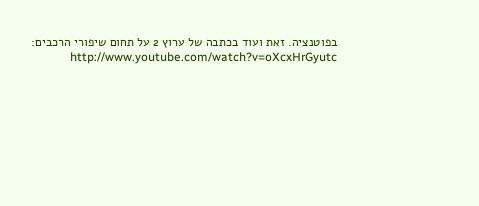בפוטנציה. זאת ועוד בכתבה של ערוץ 2 על תחום שיפורי הרכבים: http://www.youtube.com/watch?v=oXcxHrGyutc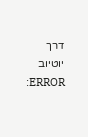דרך יוטיוב ERROR: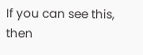If you can see this, then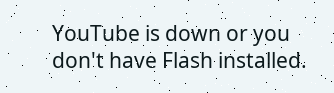YouTube is down or you don't have Flash installed.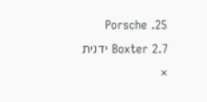25. Porsche Boxter 2.7 ידנית
×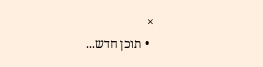×
  • תוכן חדש...